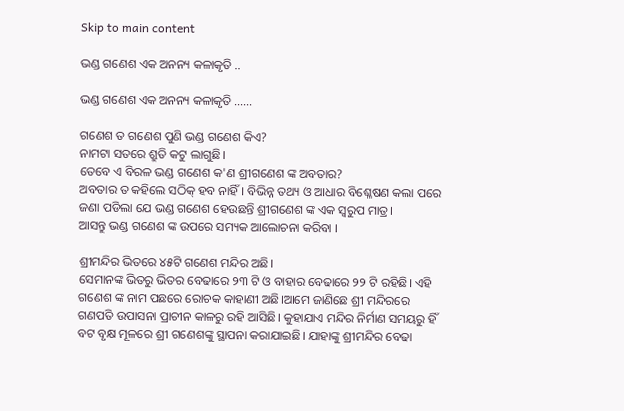Skip to main content

ଭଣ୍ଡ ଗଣେଶ ଏକ ଅନନ୍ୟ କଳାକୃତି ..

ଭଣ୍ଡ ଗଣେଶ ଏକ ଅନନ୍ୟ କଳାକୃତି ......

ଗଣେଶ ତ ଗଣେଶ ପୁଣି ଭଣ୍ଡ ଗଣେଶ କିଏ?
ନାମଟା ସତରେ ଶ୍ରୁତି କଟୁ ଲାଗୁଛି।
ତେବେ ଏ ବିରଳ ଭଣ୍ଡ ଗଣେଶ କ'ଣ ଶ୍ରୀଗଣେଶ ଙ୍କ ଅବତାର?
ଅବତାର ତ କହିଲେ ସଠିକ୍ ହବ ନାହିଁ। ବିଭିନ୍ନ ତଥ୍ୟ ଓ ଆଧାର ବିଶ୍ଳେଷଣ କଲା ପରେ ଜଣା ପଡିଲା ଯେ ଭଣ୍ଡ ଗଣେଶ ହେଉଛନ୍ତି ଶ୍ରୀଗଣେଶ ଙ୍କ ଏକ ସ୍ଵରୁପ ମାତ୍ର।
ଆସନ୍ତୁ ଭଣ୍ଡ ଗଣେଶ ଙ୍କ ଉପରେ ସମ୍ୟକ ଆଲୋଚନା କରିବା ।

ଶ୍ରୀମନ୍ଦିର ଭିତରେ ୪୫ଟି ଗଣେଶ ମନ୍ଦିର ଅଛି।
ସେମାନଙ୍କ ଭିତରୁ ଭିତର ବେଢାରେ ୨୩ ଟି ଓ ବାହାର ବେଢାରେ ୨୨ ଟି ରହିଛି। ଏହି ଗଣେଶ ଙ୍କ ନାମ ପଛରେ ରୋଚକ କାହାଣୀ ଅଛି।ଆମେ ଜାଣିଛେ ଶ୍ରୀ ମନ୍ଦିରରେ ଗଣପତି ଉପାସନା ପ୍ରାଚୀନ କାଳରୁ ରହି ଆସିଛି। କୁହାଯାଏ ମନ୍ଦିର ନିର୍ମାଣ ସମୟରୁ ହିଁ ବଟ ବୃକ୍ଷ ମୂଳରେ ଶ୍ରୀ ଗଣେଶଙ୍କୁ ସ୍ଥାପନା କରାଯାଇଛି। ଯାହାଙ୍କୁ ଶ୍ରୀମନ୍ଦିର ବେଢା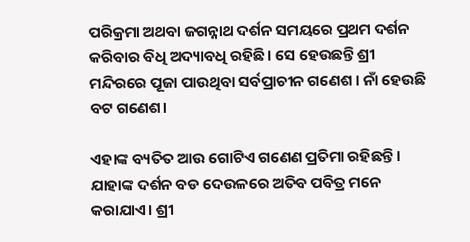ପରିକ୍ରମା ଅଥବା ଜଗନ୍ନାଥ ଦର୍ଶନ ସମୟରେ ପ୍ରଥମ ଦର୍ଶନ କରିବାର ବିଧି ଅଦ୍ୟାବଧି ରହିଛି। ସେ ହେଉଛନ୍ତି ଶ୍ରୀ ମନ୍ଦିରରେ ପୂଜା ପାଉଥିବା ସର୍ବପ୍ରାଚୀନ ଗଣେଶ । ନାଁ ହେଉଛି ବଟ ଗଣେଶ।

ଏହାଙ୍କ ବ୍ୟତିତ ଆଉ ଗୋଟିଏ ଗଣେଣ ପ୍ରତିମା ରହିଛନ୍ତି। ଯାହାଙ୍କ ଦର୍ଶନ ବଡ ଦେଉଳରେ ଅତିବ ପବିତ୍ର ମନେ କରାଯାଏ। ଶ୍ରୀ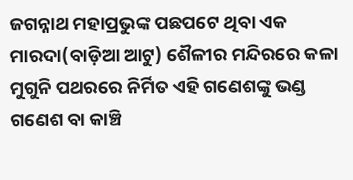ଜଗନ୍ନାଥ ମହାପ୍ରଭୁଙ୍କ ପଛପଟେ ଥିବା ଏକ ମାରଦା(ବାଡ଼ିଆ ଆଟୁ) ଶୈଳୀର ମନ୍ଦିରରେ କଳା ମୁଗୁନି ପଥରରେ ନିର୍ମିତ ଏହି ଗଣେଶଙ୍କୁ ଭଣ୍ଡ ଗଣେଶ ବା କାଞ୍ଚି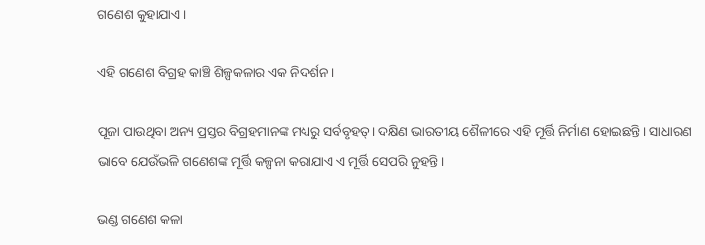ଗଣେଶ କୁହାଯାଏ।

ଏହି ଗଣେଶ ବିଗ୍ରହ କାଞ୍ଚି ଶିଳ୍ପକଳାର ଏକ ନିଦର୍ଶନ।

ପୂଜା ପାଉଥିବା ଅନ୍ୟ ପ୍ରସ୍ତର ବିଗ୍ରହମାନଙ୍କ ମଧ୍ୟରୁ ସର୍ବବୃହତ୍‌। ଦକ୍ଷିଣ ଭାରତୀୟ ଶୈଳୀରେ ଏହି ମୂର୍ତ୍ତି ନିର୍ମାଣ ହୋଇଛନ୍ତି। ସାଧାରଣ ଭାବେ ଯେଉଁଭଳି ଗଣେଶଙ୍କ ମୂର୍ତ୍ତି କଳ୍ପନା କରାଯାଏ ଏ ମୂର୍ତ୍ତି ସେପରି ନୁହନ୍ତି।

ଭଣ୍ଡ ଗଣେଶ କଳା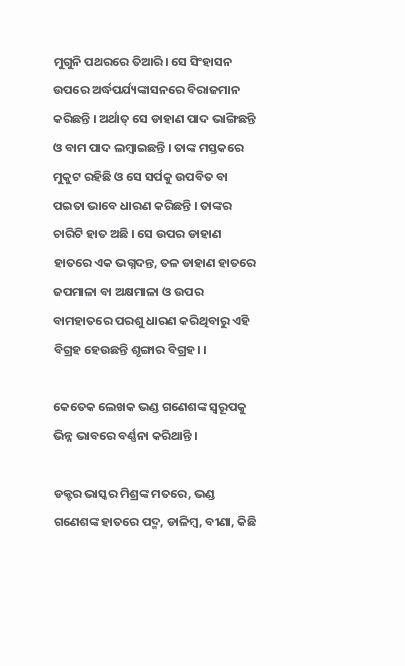ମୁଗୁନି ପଥରରେ ତିଆରି। ସେ ସିଂହାସନ ଉପରେ ଅର୍ଦ୍ଧପର୍ଯ୍ୟଙ୍କାସନରେ ବିରାଜମାନ କରିଛନ୍ତି । ଅର୍ଥାତ୍ ସେ ଡାହାଣ ପାଦ ଭାଙ୍ଗିଛନ୍ତି ଓ ବାମ ପାଦ ଲମ୍ବାଇଛନ୍ତି । ତାଙ୍କ ମସ୍ତକରେ ମୁକୁଟ ରହିଛି ଓ ସେ ସର୍ପକୁ ଉପବିତ ବା ପଇତା ଭାବେ ଧାରଣ କରିଛନ୍ତି । ତାଙ୍କର ଚାରିଟି ହାତ ଅଛି । ସେ ଉପର ଡାହାଣ ହାତରେ ଏକ ଭଗ୍ନ‌ଦନ୍ତ, ତଳ ଡାହାଣ ହାତରେ ଜପମାଳା ବା ଅକ୍ଷମାଳା ଓ ଉପର ବାମହାତରେ ପରଶୁ ଧାରଣ କରିଥିବାରୁ ଏହି ବିଗ୍ରହ ହେଉଛନ୍ତି ଶୃଙ୍ଗାର ବିଗ୍ରହ। ।

କେତେକ ଲେଖକ ଭଣ୍ଡ ଗଣେଶଙ୍କ ସ୍ୱରୂପକୁ ଭିନ୍ନ ଭାବରେ ବର୍ଣ୍ଣନା କରିଥାନ୍ତି ।

ଡକ୍ଟର ଭାସ୍କର ମିଶ୍ରଙ୍କ ମତରେ, ଭଣ୍ଡ ଗଣେଶଙ୍କ ହାତରେ ପଦ୍ମ, ଡାଳିମ୍ବ, ବୀଣା, କିଛି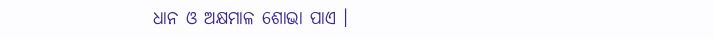ଧାନ ଓ ଅକ୍ଷମାଳ ଶୋଭା ପାଏ ।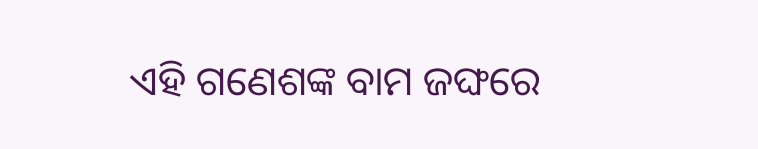ଏହି ଗଣେଶଙ୍କ ବାମ ଜଙ୍ଘରେ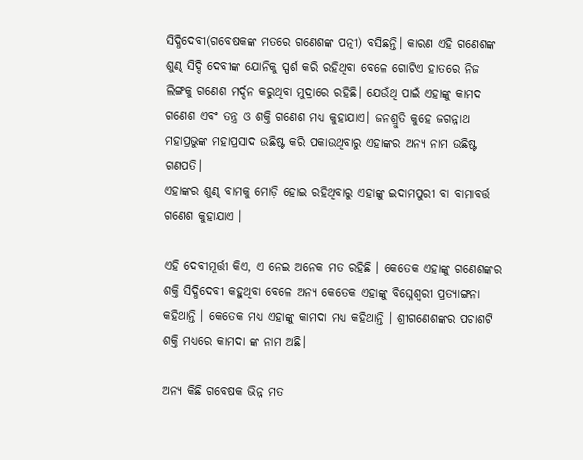ସିଦ୍ଧିଦେବୀ(ଗବେଷକଙ୍କ ମତରେ ଗଣେଶଙ୍କ ପତ୍ନୀ) ବସିଛନ୍ତି। କାରଣ ଏହି ଗଣେଶଙ୍କ ଶୁଣ୍ଢ ସିଦ୍ଦି ଦେବୀଙ୍କ ଯୋନିକୁ ସ୍ପର୍ଶ କରି ରହିଥିବା ବେଳେ ଗୋଟିଏ ହାତରେ ନିଜ ଲିଙ୍ଗକୁ ଗଣେଶ ମର୍ଦ୍ଦନ କରୁଥିବା ମୁଦ୍ରାରେ ରହିଛି। ଯେଉଁଥି ପାଇଁ ଏହାଙ୍କୁ କାମଦ ଗଣେଶ ଏବଂ ତନ୍ତ୍ର ଓ ଶକ୍ତି ଗଣେଶ ମଧ୍ୟ କୁହାଯାଏ। ଜନଶ୍ରୁତି କୁହେ ଜଗନ୍ନାଥ ମହାପ୍ରଭୁଙ୍କ ମହାପ୍ରସାଦ ଉଛିଷ୍ଟ କରି ପକାଉଥିବାରୁ ଏହାଙ୍କର ଅନ୍ୟ ନାମ ଉଛିଷ୍ଟ ଗଣପତି।
ଏହାଙ୍କର ଶୁଣ୍ଢ ବାମକୁ ମୋଡ଼ି ହୋଇ ରହିଥିବାରୁ ଏହାଙ୍କୁ ଇଦାମ‌ପୁରୀ ବା ବାମାବର୍ତ୍ତ ଗଣେଶ କୁହାଯାଏ ।

ଏହି ଦେବୀମୂର୍ତ୍ତୀ କିଏ, ଏ ନେଇ ଅନେକ ମତ ରହିଛି । କେତେକ ଏହାଙ୍କୁ ଗଣେଶଙ୍କର ଶକ୍ତି ସିଦ୍ଧିଦେବୀ କ‌ହୁଥିବା ବେଳେ ଅନ୍ୟ କେତେକ ଏହାଙ୍କୁ ବିଘ୍ନେଶ୍ୱରୀ ପ୍ରତ୍ୟାଙ୍ଗନା କ‌ହିଥାନ୍ତି । କେତେକ ମଧ୍ୟ ଏହାଙ୍କୁ କାମଦା ମଧ୍ୟ କ‌ହିଥାନ୍ତି । ଶ୍ରୀଗଣେଶଙ୍କର ପଚାଶଟି ଶକ୍ତି ମଧ୍ୟରେ କାମଦା ଙ୍କ ନାମ ଅଛି।

ଅନ୍ୟ କିଛି ଗବେଷକ ଭିନ୍ନ ମତ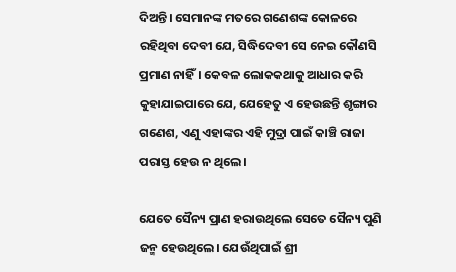ଦିଅନ୍ତି। ସେମାନଙ୍କ ମତରେ ଗଣେଶଙ୍କ କୋଳରେ ରହିଥିବା ଦେବୀ ଯେ, ସିଦ୍ଧିଦେବୀ ସେ ନେଇ କୌଣସି ପ୍ରମାଣ ନାହିଁ। କେବଳ ଲୋକକଥାକୁ ଆଧାର କରି କୁହାଯାଇପାରେ ଯେ, ଯେହେତୁ ଏ ହେଉଛନ୍ତି ଶୃଙ୍ଗାର ଗଣେଶ, ଏଣୁ ଏହାଙ୍କର ଏହି ମୁଦ୍ରା ପାଇଁ କାଞ୍ଚି ରାଜା ପରାସ୍ତ ହେଉ ନ ଥିଲେ।

ଯେତେ ସୈନ୍ୟ ପ୍ରାଣ ହରାଉଥିଲେ ସେତେ ସୈନ୍ୟ ପୁଣି ଜନ୍ମ ହେଉଥିଲେ। ଯେଉଁଥିପାଇଁ ଶ୍ରୀ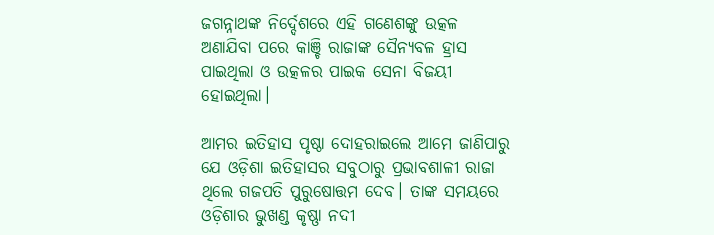ଜଗନ୍ନାଥଙ୍କ ନିର୍ଦ୍ଦେଶରେ ଏହି ଗଣେଶଙ୍କୁ ଉତ୍କଳ ଅଣାଯିବା ପରେ କାଞ୍ଚି ରାଜାଙ୍କ ସୈନ୍ୟବଳ ହ୍ରାସ ପାଇଥିଲା ଓ ଉତ୍କଳର ପାଇକ ସେନା ବିଜୟୀ ହୋଇଥିଲା।

ଆମର ଇତିହାସ ପୃଷ୍ଠା ଦୋହରାଇଲେ ଆମେ ଜାଣିପାରୁ ଯେ ଓଡ଼ିଶା ଇତିହାସର ସବୁଠାରୁ ପ୍ରଭାବଶାଳୀ ରାଜା ଥିଲେ ଗଜପତି ପୁରୁଷୋତ୍ତମ ଦେବ। ତାଙ୍କ ସମୟରେ ଓଡ଼ିଶାର ଭୁଖଣ୍ଡ କୃଷ୍ଣା ନଦୀ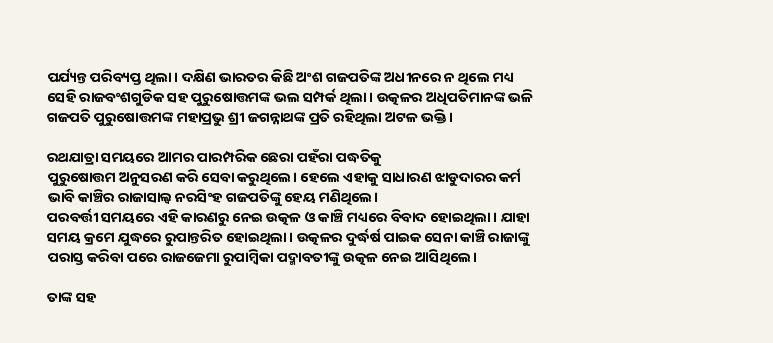ପର୍ଯ୍ୟନ୍ତ ପରିବ୍ୟପ୍ତ ଥିଲା। ଦକ୍ଷିଣ ଭାରତର କିଛି ଅଂଶ ଗଜପତିଙ୍କ ଅଧୀନରେ ନ ଥିଲେ ମଧ୍ୟ ସେହି ରାଜବଂଶଗୁଡିକ ସହ ପୁରୁଷୋତ୍ତମଙ୍କ ଭଲ ସମ୍ପର୍କ ଥିଲା। ଉତ୍କଳର ଅଧିପତିମାନଙ୍କ ଭଳି ଗଜପତି ପୁରୁଷୋତ୍ତମଙ୍କ ମହାପ୍ରଭୁ ଶ୍ରୀ ଜଗନ୍ନାଥଙ୍କ ପ୍ରତି ରହିଥିଲା ଅଟଳ ଭକ୍ତି।

ରଥଯାତ୍ରା ସମୟରେ ଆମର ପାରମ୍ପରିକ ଛେରା ପହଁରା ପଦ୍ଧତିକୁ
ପୁରୁଷୋତ୍ତମ ଅନୁସରଣ କରି ସେବା କରୁଥିଲେ। ହେଲେ ଏହାକୁ ସାଧାରଣ ଝାଡୁଦାରର କର୍ମ ଭାବି କାଞ୍ଚିର ରାଜାସାଲ୍ବ ନରସିଂହ ଗଜପତିଙ୍କୁ ହେୟ ମଣିଥିଲେ।
ପରବର୍ତ୍ତୀ ସମୟରେ ଏହି କାରଣରୁ ନେଇ ଉତ୍କଳ ଓ କାଞ୍ଚି ମଧ୍ୟରେ ବିବାଦ ହୋଇଥିଲା। ଯାହା ସମୟ କ୍ରମେ ଯୁଦ୍ଧରେ ରୁପାନ୍ତରିତ ହୋଇଥିଲା। ଉତ୍କଳର ଦୁର୍ଦ୍ଧର୍ଷ ପାଇକ ସେନା କାଞ୍ଚି ରାଜାଙ୍କୁ ପରାସ୍ତ କରିବା ପରେ ରାଜଜେମା ରୁପାମ୍ବିକା ପଦ୍ମାବତୀଙ୍କୁ ଉତ୍କଳ ନେଇ ଆସିଥିଲେ।

ତାଙ୍କ ସହ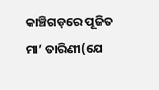କାଞ୍ଚିଗଡ଼ରେ ପୂଜିତ ମା’ ତାରିଣୀ(ଯେ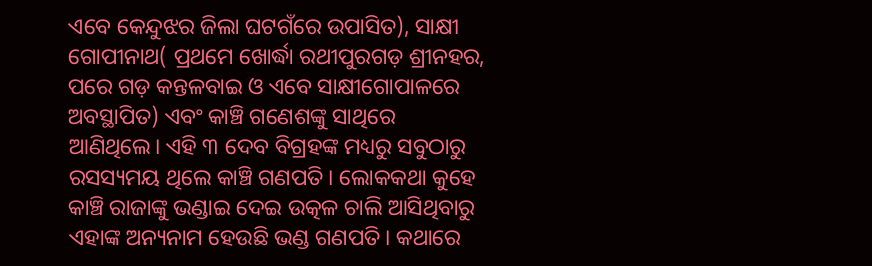ଏବେ କେନ୍ଦୁଝର ଜିଲା ଘଟଗଁରେ ଉପାସିତ), ସାକ୍ଷୀ ଗୋପୀନାଥ( ପ୍ରଥମେ ଖୋର୍ଦ୍ଧା ରଥୀପୁରଗଡ଼ ଶ୍ରୀନହର, ପରେ ଗଡ଼ କନ୍ତଳବାଇ ଓ ଏବେ ସାକ୍ଷୀଗୋପାଳରେ ଅବସ୍ଥାପିତ) ଏବଂ କାଞ୍ଚି ଗଣେଶଙ୍କୁ ସାଥିରେ ଆଣିଥିଲେ। ଏହି ୩ ଦେବ ବିଗ୍ରହଙ୍କ ମଧ୍ୟରୁ ସବୁଠାରୁ ରସସ୍ୟମୟ ଥିଲେ କାଞ୍ଚି ଗଣପତି। ଲୋକକଥା କୁହେ କାଞ୍ଚି ରାଜାଙ୍କୁ ଭଣ୍ଡାଇ ଦେଇ ଉତ୍କଳ ଚାଲି ଆସିଥିବାରୁ ଏହାଙ୍କ ଅନ୍ୟନାମ ହେଉଛି ଭଣ୍ଡ ଗଣପତି। କଥାରେ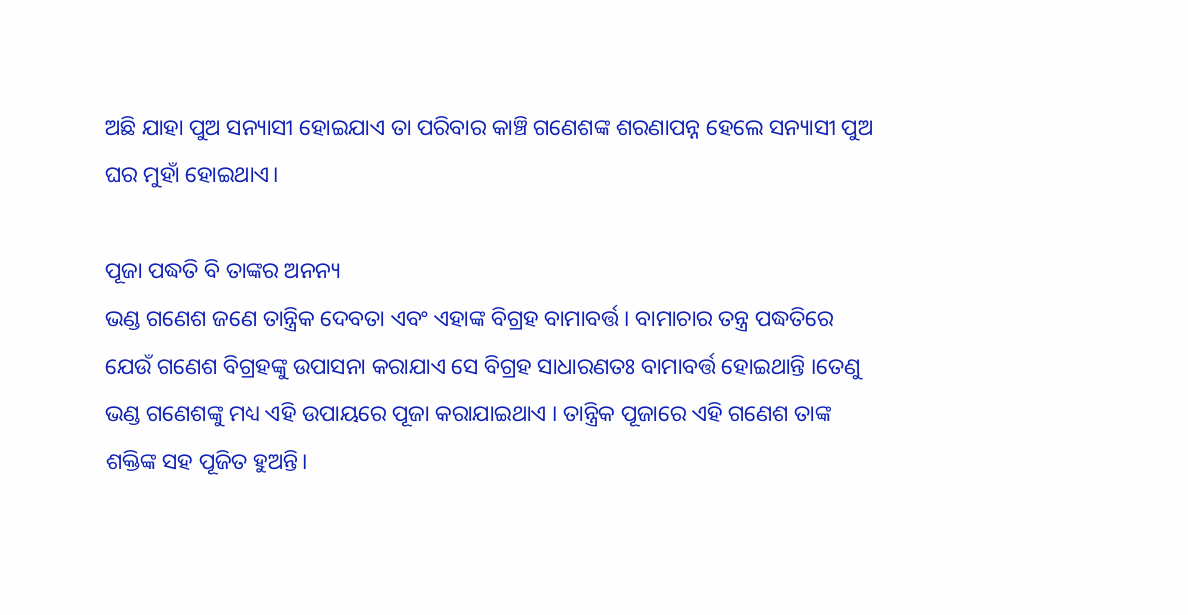ଅଛି ଯାହା ପୁଅ ସନ୍ୟାସୀ ହୋଇଯାଏ ତା ପରିବାର କାଞ୍ଚି ଗଣେଶଙ୍କ ଶରଣାପନ୍ନ ହେଲେ ସନ୍ୟାସୀ ପୁଅ ଘର ମୁହାଁ ହୋଇଥାଏ।

ପୂଜା ପଦ୍ଧତି ବି ତାଙ୍କର ଅନନ୍ୟ
ଭଣ୍ଡ ଗଣେଶ ଜଣେ ତାନ୍ତ୍ରିକ ଦେବତା ଏବଂ ଏହାଙ୍କ ବିଗ୍ରହ ବାମାବର୍ତ୍ତ । ବାମାଚାର ତନ୍ତ୍ର ପଦ୍ଧତିରେ ଯେଉଁ ଗଣେଶ ବିଗ୍ରହଙ୍କୁ ଉପାସନା କରାଯାଏ ସେ ବିଗ୍ରହ ସାଧାରଣତଃ ବାମାବର୍ତ୍ତ ହୋଇଥାନ୍ତି ।ତେଣୁ ଭଣ୍ଡ ଗଣେଶଙ୍କୁ ମଧ୍ୟ ଏହି ଉପାୟରେ ପୂଜା କରାଯାଇଥାଏ । ତାନ୍ତ୍ରିକ ପୂଜାରେ ଏହି ଗଣେଶ ତାଙ୍କ ଶକ୍ତିଙ୍କ ସ‌ହ ପୂଜିତ ହୁଅନ୍ତି।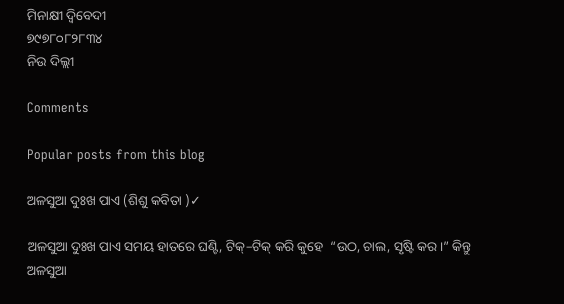ମିନାକ୍ଷୀ ଦ୍ବିବେଦୀ
୭୯୭୮୦୮୨୮୩୪
ନିଉ ଦିଲ୍ଲୀ

Comments

Popular posts from this blog

ଅଳସୁଆ ଦୁଃଖ ପାଏ (ଶିଶୁ କବିତା )✓

ଅଳସୁଆ ଦୁଃଖ ପାଏ ସମୟ ହାତରେ ଘଣ୍ଟି, ଟିକ୍–ଟିକ୍ କରି କୁହେ  “ଉଠ, ଚାଲ, ସୃଷ୍ଟି କର।” କିନ୍ତୁ ଅଳସୁଆ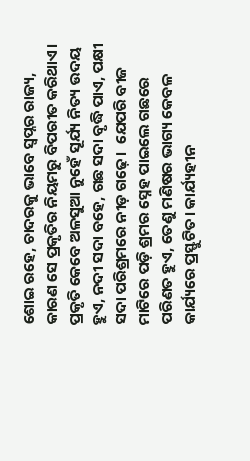ଶୋଇ ରହେ, ଚାଦରକୁ ଭାବେ ସ୍ଵପ୍ନର ରାଜ୍ୟ, କାରଣ ସେ ପ୍ରକୃତିର ନିୟମରୁ ବିପରୀତ କରିଥାଏ। ପ୍ରକୃତି କେବେ ଅଳସୁଆ ନୁହେଁ ସୂର୍ଯ୍ୟ ନିତ୍ୟ ଉଦୟ ହୁଏ, ନଦୀ ସଦା ବହେ, ଗଛ ସଦା ବୃଦ୍ଧି ପାଏ, ପକ୍ଷୀ ସଦା ପରିଶ୍ରମରେ ନୀଡ଼ ଗଢ଼େ।  ଯେପରି ବୀଜ ମାଟିରେ ପଡ଼ି ଶ୍ରମର ସ୍ନେହ ପାଇଲେ ଗଛରେ ପରିଣତ ହୁଏ, ତେଣୁ ମଣିଷର ଭାଗ୍ୟ କେବଳ କାର୍ଯ୍ୟରେ ପ୍ରସ୍ଫୁଟିତ। କାର୍ଯ୍ୟହୀନ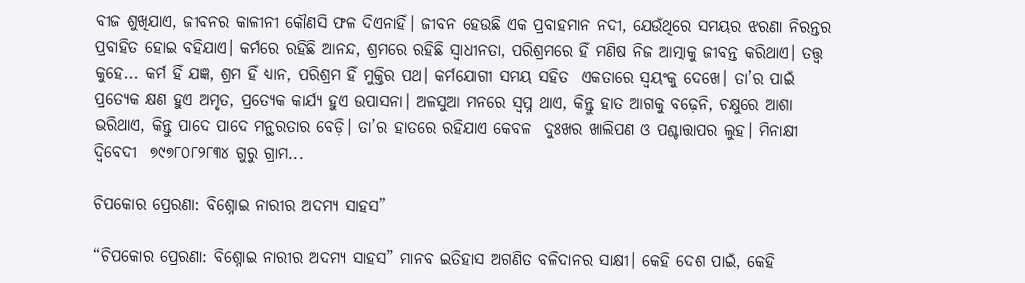ବୀଜ ଶୁଖିଯାଏ, ଜୀବନର କାଳୀନୀ କୌଣସି ଫଳ ଦିଏନାହିଁ। ଜୀବନ ହେଉଛି ଏକ ପ୍ରବାହମାନ ନଦୀ, ଯେଉଁଥିରେ ସମୟର ଝରଣା ନିରନ୍ତର ପ୍ରବାହିତ ହୋଇ ବହିଯାଏ। କର୍ମରେ ରହିଛି ଆନନ୍ଦ, ଶ୍ରମରେ ରହିଛି ସ୍ୱାଧୀନତା, ପରିଶ୍ରମରେ ହିଁ ମଣିଷ ନିଜ ଆତ୍ମାକୁ ଜୀବନ୍ତ କରିଥାଏ। ତତ୍ତ୍ୱ କୁହେ... କର୍ମ ହିଁ ଯଜ୍ଞ, ଶ୍ରମ ହିଁ ଧ୍ୟାନ, ପରିଶ୍ରମ ହିଁ ମୁକ୍ତିର ପଥ। କର୍ମଯୋଗୀ ସମୟ ସହିତ  ଏକତାରେ ସ୍ଵୟଂକୁ ଦେଖେ। ତା’ର ପାଇଁ ପ୍ରତ୍ୟେକ କ୍ଷଣ ହୁଏ ଅମୃତ, ପ୍ରତ୍ୟେକ କାର୍ଯ୍ୟ ହୁଏ ଉପାସନା। ଅଳସୁଆ ମନରେ ସ୍ୱପ୍ନ ଥାଏ, କିନ୍ତୁ ହାତ ଆଗକୁ ବଢ଼େନି, ଚକ୍ଷୁରେ ଆଶା ଭରିଥାଏ, କିନ୍ତୁ ପାଦେ ପାଦେ ମନ୍ଥରତାର ବେଡ଼ି। ତା’ର ହାତରେ ରହିଯାଏ କେବଳ  ଦୁଃଖର ଖାଲିପଣ ଓ ପଶ୍ଚାତ୍ତାପର ଲୁହ। ମିନାକ୍ଷୀ ଦ୍ବିବେଦୀ  ୭୯୭୮୦୮୨୮୩୪ ଗୁରୁ ଗ୍ରାମ...

ଚିପକୋର ପ୍ରେରଣା: ବିଶ୍ନୋଇ ନାରୀର ଅଦମ୍ୟ ସାହସ”

“ଚିପକୋର ପ୍ରେରଣା: ବିଶ୍ନୋଇ ନାରୀର ଅଦମ୍ୟ ସାହସ” ମାନବ ଇତିହାସ ଅଗଣିତ ବଳିଦାନର ସାକ୍ଷୀ। କେହି ଦେଶ ପାଇଁ, କେହି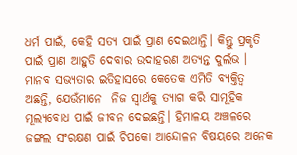ଧର୍ମ ପାଇଁ, କେହି ସତ୍ୟ ପାଇଁ ପ୍ରାଣ ଦେଇଥାନ୍ତି। କିନ୍ତୁ ପ୍ରକୃତି ପାଇଁ ପ୍ରାଣ ଆହୁତି ଦେବାର ଉଦାହରଣ ଅତ୍ୟନ୍ତ ଦୁର୍ଲଭ । ମାନବ ସଭ୍ୟତାର ଇତିହାସରେ କେତେକ ଏମିତି ବ୍ୟକ୍ତିତ୍ୱ ଅଛନ୍ତି, ଯେଉଁମାନେ  ନିଜ ସ୍ଵାର୍ଥକୁ ତ୍ୟାଗ କରି ସାମୂହିକ ମୂଲ୍ୟବୋଧ ପାଇଁ ଜୀବନ ଦେଇଛନ୍ତି। ହିମାଳୟ ଅଞ୍ଚଳରେ ଜଙ୍ଗଲ ସଂରକ୍ଷଣ ପାଇଁ ଚିପକୋ ଆନ୍ଦୋଳନ ବିଷୟରେ ଅନେକ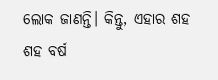ଲୋକ ଜାଣନ୍ତି। କିନ୍ତୁ, ଏହାର ଶହ ଶହ ବର୍ଷ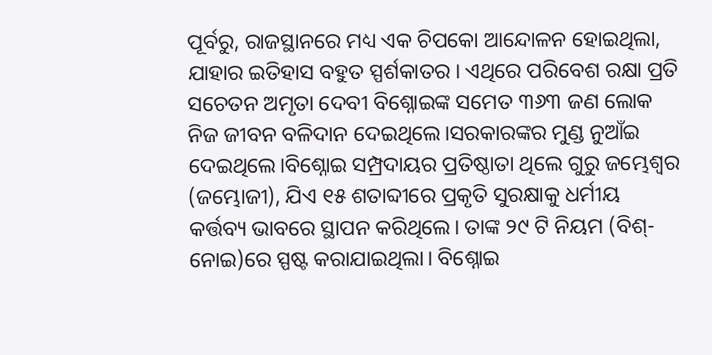ପୂର୍ବରୁ, ରାଜସ୍ଥାନରେ ମଧ୍ୟ ଏକ ଚିପକୋ ଆନ୍ଦୋଳନ ହୋଇଥିଲା, ଯାହାର ଇତିହାସ ବହୁତ ସ୍ପର୍ଶକାତର। ଏଥିରେ ପରିବେଶ ରକ୍ଷା ପ୍ରତି ସଚେତନ ଅମୃତା ଦେବୀ ବିଶ୍ନୋଇଙ୍କ ସମେତ ୩୬୩ ଜଣ ଲୋକ ନିଜ ଜୀବନ ବଳିଦାନ ଦେଇଥିଲେ।ସରକାରଙ୍କର ମୁଣ୍ଡ ନୁଆଁଇ ଦେଇଥିଲେ।ବିଶ୍ନୋଇ ସମ୍ପ୍ରଦାୟର ପ୍ରତିଷ୍ଠାତା ଥିଲେ ଗୁରୁ ଜମ୍ଭେଶ୍ୱର (ଜମ୍ଭୋଜୀ), ଯିଏ ୧୫ ଶତାବ୍ଦୀରେ ପ୍ରକୃତି ସୁରକ୍ଷାକୁ ଧର୍ମୀୟ କର୍ତ୍ତବ୍ୟ ଭାବରେ ସ୍ଥାପନ କରିଥିଲେ। ତାଙ୍କ ୨୯ ଟି ନିୟମ (ବିଶ୍-ନୋଇ)ରେ ସ୍ପଷ୍ଟ କରାଯାଇଥିଲା। ବିଶ୍ନୋଇ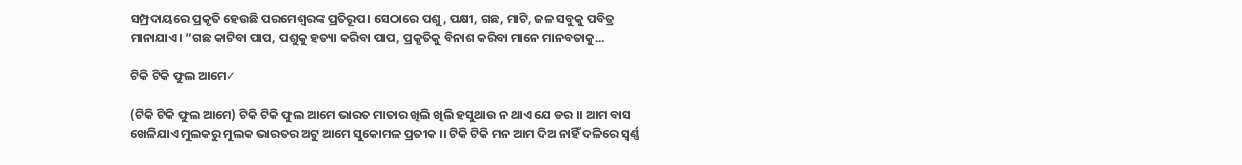ସମ୍ପ୍ରଦାୟରେ ପ୍ରକୃତି ହେଉଛି ପରମେଶ୍ୱରଙ୍କ ପ୍ରତିରୂପ। ସେଠାରେ ପଶୁ, ପକ୍ଷୀ, ଗଛ, ମାଟି, ଜଳ ସବୁକୁ ପବିତ୍ର ମାନାଯାଏ। “ଗଛ କାଟିବା ପାପ, ପଶୁକୁ ହତ୍ୟା କରିବା ପାପ, ପ୍ରକୃତିକୁ ବିନାଶ କରିବା ମାନେ ମାନବତାକୁ...

ଟିକି ଟିକି ଫୁଲ ଆମେ✓

(ଟିକି ଟିକି ଫୁଲ ଆମେ) ଟିକି ଟିକି ଫୁଲ ଆମେ ଭାରତ ମାତାର ଖିଲି ଖିଲି ହସୁଥାଉ ନ ଥାଏ ଯେ ଡର ।। ଆମ ବାସ ଖେଳିଯାଏ ମୁଲକରୁ ମୁଲକ ଭାରତର ଅଟୁ ଆମେ ସୁକୋମଳ ପ୍ରତୀକ ।। ଟିକି ଟିକି ମନ ଆମ ଦିଅ ନାହିଁ ଦଳିରେ ସ୍ବର୍ଣ୍ଣ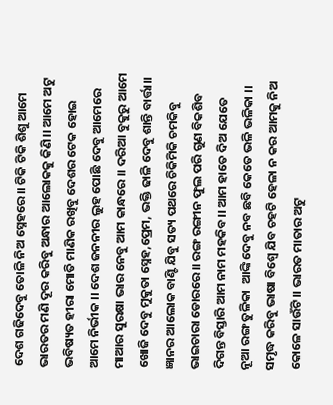ଦେଶ ଗଢିଦେବୁ ତୋଳି ନିଅ ସ୍ନେହରେ।। ଟିକି ଟିକି ଶିଶୁ ଆମେ ଭାରତର ମଣି ଦୂର କରିବୁ ଅନ୍ଧାର ଆଲୋକକୁ କିଣି।। ଆମେ ଅଟୁ ଭବିଷ୍ୟତ ହୀରା ମୋତି ମାଣିକ ରଖିବୁ ଦେଶର ଟେକ ହୋଇ ଆମେ ନିର୍ଭୀକ ।। ଦେଶ ଜନନୀର ଲୁହ ପୋଛି ଦେବୁ ଆମେରେ ମାଆର ସୁରକ୍ଷା ଭାର ନେବୁ ଆମ କାନ୍ଧରେ ।। ଦରିଆ ବୁକୁରୁ ଆମେ ଖୋଜି ଦେବୁ ମୁକୁତା ସ୍ନେହ,ପ୍ରେମ, ଭକ୍ତି ଢାଳି ଦେବୁ ଶାନ୍ତି ବାର୍ତ୍ତା।। ଜ୍ଞାନର ଆଲୋକ ବାଣ୍ଟି ଯିବୁ ସତ୍ୟ ପଥରେ ଚିକିମିକି ଚମକିବୁ ଭାଇଚାରା ଡୋରରେ।। ରଙ୍ଗ ରଙ୍ଗୀନ ଫୁଲ ପରି ଗୁଣ ବିକଶିବ ଦିଗନ୍ତ ବିସ୍ତାରି ଆମ ନାମ ମହକିବ।। ଆମ ହାତେ ଦିଅ ଯେତେ ନୂଆ ରଙ୍ଗ ତୁଳିକା  ଆଙ୍କି ଦେବୁ ନବ ଛବି କେତେ ଭଳି ଭଳିକା ।। ସମୃଦ୍ଧ କରିବୁ ଭାଷା ବିଶ୍ୱେ ଯିବ ଚହଟି ହେଳା ନ କର ଆମକୁ ନିଅ କୋଳେ ସାଉଁଟି।। ଭାରତ ମାତାର ଅଟୁ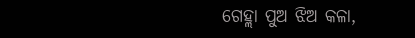ଗେହ୍ଲା ପୁଅ ଝିଅ କଳା,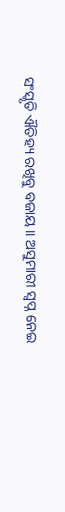ସଂସ୍କୃତି ଐତିହ୍ୟ ରଖିବୁ ବଜାୟ।। ଅସୁମାରୀ ସ୍ବପ୍ନ ନେଇ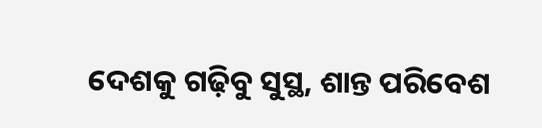ଦେଶକୁ ଗଢ଼ିବୁ ସୁସ୍ଥ, ଶାନ୍ତ ପରିବେଶ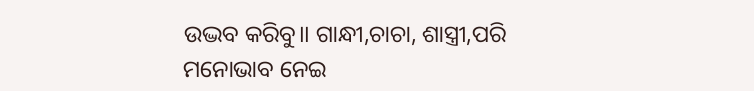ଉଦ୍ଭବ କରିବୁ।। ଗାନ୍ଧୀ,ଚାଚା, ଶାସ୍ତ୍ରୀ,ପରି ମନୋଭାବ ନେଇ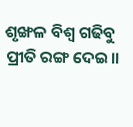ଶୃଙ୍ଖଳ ବିଶ୍ବ ଗଢିବୁ ପ୍ରୀତି ରଙ୍ଗ ଦେଇ।।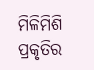ମିଳିମିଶି ପ୍ରକୃତିର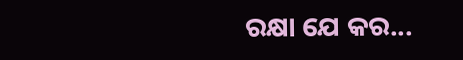ରକ୍ଷା ଯେ କର...